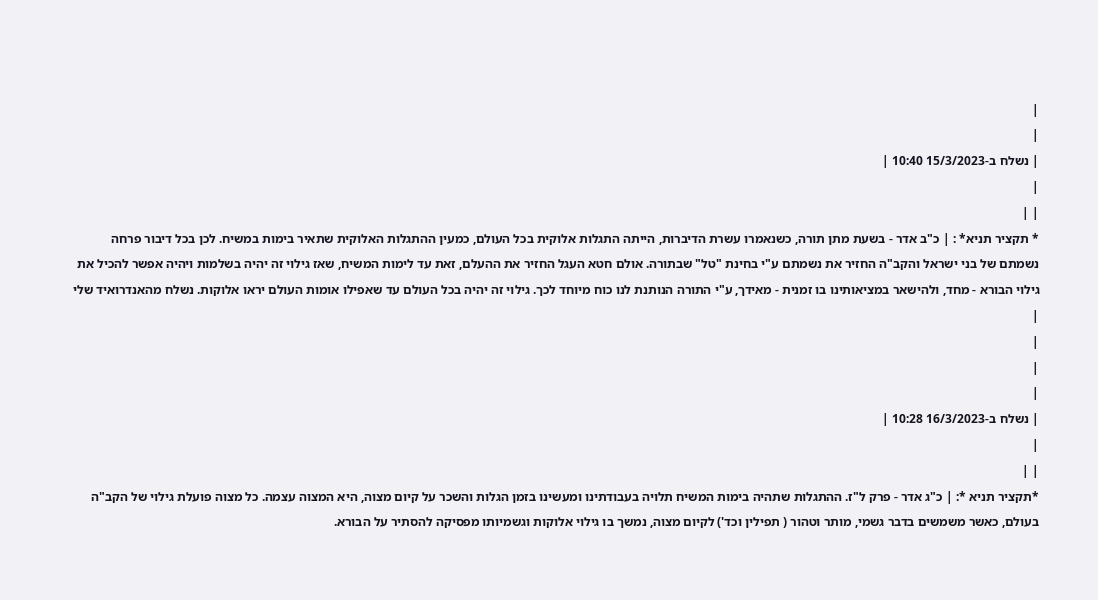|
|
| נשלח ב-15/3/2023 10:40 |
|
| |
* תקציר תניא* : | כ"ב אדר - בשעת מתן תורה, כשנאמרו עשרת הדיברות, הייתה התגלות אלוקית בכל העולם, כמעין ההתגלות האלוקית שתאיר בימות במשיח. לכן בכל דיבור פרחה נשמתם של בני ישראל והקב"ה החזיר את נשמתם ע"י בחינת "טל" שבתורה. אולם חטא העגל החזיר את ההעלם, זאת עד לימות המשיח, שאז גילוי זה יהיה בשלמות ויהיה אפשר להכיל את גילוי הבורא - מחד, ולהישאר במציאותינו בו זמנית - מאידך, ע"י התורה הנותנת לנו כוח מיוחד לכך. גילוי זה יהיה בכל העולם עד שאפילו אומות העולם יראו אלוקות. נשלח מהאנדרואיד שלי
|
|
|
|
| נשלח ב-16/3/2023 10:28 |
|
| |
*תקציר תניא *: | כ"ג אדר - פרק ל"ז. ההתגלות שתהיה בימות המשיח תלויה בעבודתינו ומעשינו בזמן הגלות והשכר על קיום מצוה, היא המצוה עצמה. כל מצוה פועלת גילוי של הקב"ה בעולם, כאשר משמשים בדבר גשמי, מותר וטהור ( תפילין וכד') לקיום מצוה, נמשך בו גילוי אלוקות וגשמיותו מפסיקה להסתיר על הבורא.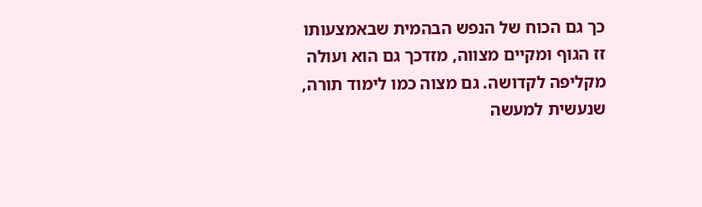כך גם הכוח של הנפש הבהמית שבאמצעותו זז הגוף ומקיים מצווה, מזדכך גם הוא ועולה מקליפה לקדושה. גם מצוה כמו לימוד תורה, שנעשית למעשה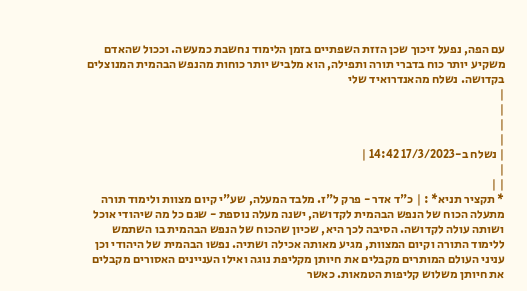עם הפה, נפעל זיכוך שכן הזזת השפתיים בזמן הלימוד נחשבת כמעשה. וככול שהאדם משקיע יותר כוח בדברי תורה ותפילה, הוא מלביש יותר כוחות מהנפש הבהמית המנוצלים בקדושה. נשלח מהאנדרואיד שלי
|
|
|
|
| נשלח ב-17/3/2023 14:42 |
|
| |
* תקציר תניא* : | כ"ד אדר - פרק ל"ז. מלבד המעלה, שע"י קיום מצוות ולימוד תורה מתעלה הכוח של הנפש הבהמית לקדושה, ישנה מעלה נוספת - שגם כל מה שיהודי אוכל ושותה עולה לקדושה. הסיבה לכך היא, שכיון שהכוח של הנפש הבהמית בו השתמש ללימוד התורה וקיום המצוות, מגיע מאותה אכילה ושתיה. נפשו הבהמית של היהודי וכן עניני העולם המותרים מקבלים את חיותן מקליפת נוגה ואילו העניינים האסורים מקבלים את חיותן משלוש קליפות הטמאות. כאשר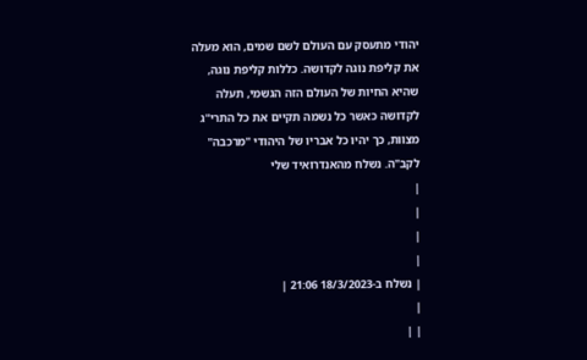יהודי מתעסק עם העולם לשם שמים, הוא מעלה את קליפת נוגה לקדושה. כללות קליפת נוגה, שהיא החיות של העולם הזה הגשמי, תעלה לקדושה כאשר כל נשמה תקיים את כל התרי"ג מצוות, כך יהיו כל אבריו של היהודי "מרכבה" לקב"ה. נשלח מהאנדרואיד שלי
|
|
|
|
| נשלח ב-18/3/2023 21:06 |
|
| |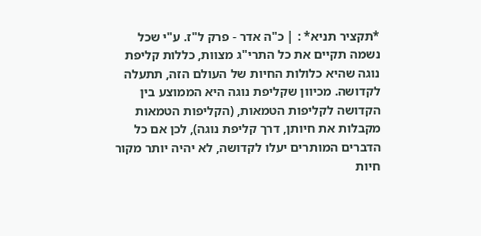*תקציר תניא* : | כ"ה אדר - פרק ל"ז. ע"י שכל נשמה תקיים את כל התרי"ג מצוות, כללות קליפת נוגה שהיא כלולות החיות של העולם הזה, תתעלה לקדושה. מכיוון שקליפת נוגה היא הממוצע בין הקדושה לקליפות הטמאות, (הקליפות הטמאות מקבלות את חיותן, דרך קליפת נוגה), לכן אם כל הדברים המותרים יעלו לקדושה, לא יהיה יותר מקור חיות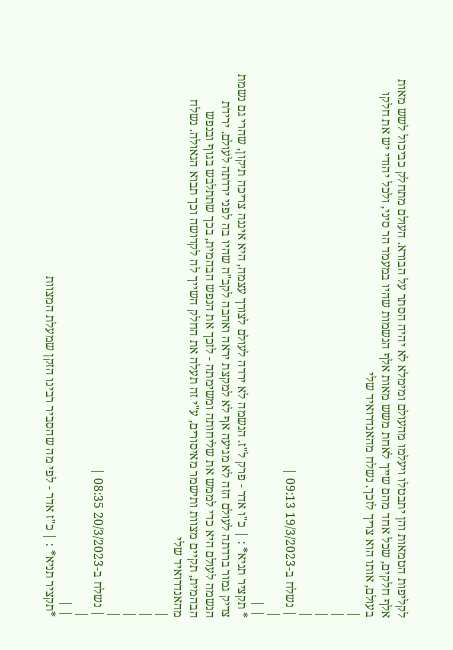לקליפות הטמאות והן יתבטלו ויעלמו מהעולם ומימלא לא יהיה הסתר על הבורא. העולם מתחלק כביכול לשש מאות אלף חלקים, שכל אחד מהם שייך לאחת משש מאות אלף הנשמות שהיו במעמד הר סיני, ולכל יהודי יש את חלקו בעולם, אותו הוא צריך לזכך. נשלח מהאנדרואיד שלי
|
|
|
|
| נשלח ב-19/3/2023 09:13 |
|
| |
* תקציר תניא* : | כ"ו אדר - פרק ל"ז. הנשמה לא ירדה לעולם לצורך עצמה, היא איננה צריכה תיקון, שהרי גם נשמת צדיק גמור ברדתה לעולם הזה לא מגיעה אף לא למקצת יראה ואהבה לקב"ה שהיו בה לפני ירדתה לעולם. ירידת הנשמה לעולם היא כדי לממש את שליחותה ומשימתה - לזכך את הנפש הבהמית, בכך שתתלבש בגוף ובנפש הבהמית, תקיים מצוות ותישמר מאיסורים, ע"י זה תעלה את החלק השייך לה לקדושה וכך תבוא הגאולה. נשלח מהאנדרואיד שלי
|
|
|
|
| נשלח ב-20/3/2023 08:35 |
|
| |
*תקציר תניא* : | כ"ז אדר - לפי מה שהסביר רבינו הזקן שמעלת המצוות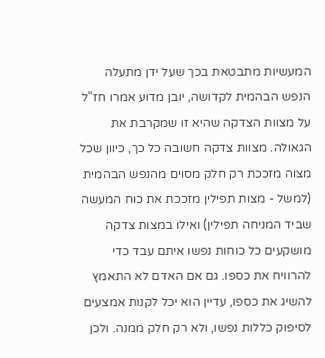המעשיות מתבטאת בכך שעל ידן מתעלה הנפש הבהמית לקדושה, יובן מדוע אמרו חז"ל על מצוות הצדקה שהיא זו שמקרבת את הגאולה. מצוות צדקה חשובה כל כך, כיוון שכל מצוה מזככת רק חלק מסוים מהנפש הבהמית (למשל - מצות תפילין מזככת את כוח המעשה שביד המניחה תפילין) ואילו במצות צדקה מושקעים כל כוחות נפשו איתם עבד כדי להרוויח את כספו. גם אם האדם לא התאמץ להשיג את כספו, עדיין הוא יכל לקנות אמצעים לסיפוק כללות נפשו, ולא רק חלק ממנה. ולכן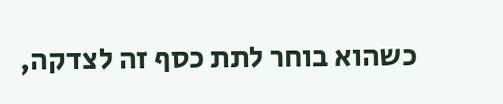כשהוא בוחר לתת כסף זה לצדקה,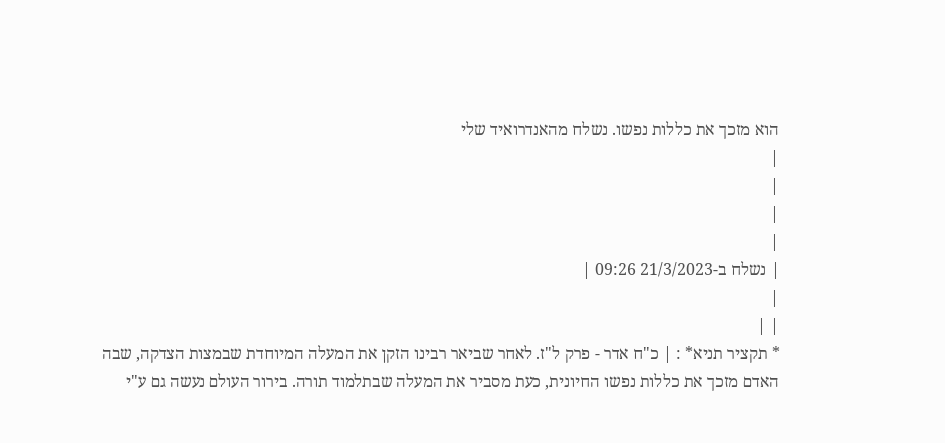הוא מזכך את כללות נפשו. נשלח מהאנדרואיד שלי
|
|
|
|
| נשלח ב-21/3/2023 09:26 |
|
| |
* תקציר תניא* : | כ"ח אדר - פרק ל"ז. לאחר שביאר רבינו הזקן את המעלה המיוחדת שבמצות הצדקה, שבה האדם מזכך את כללות נפשו החיונית, כעת מסביר את המעלה שבתלמוד תורה. בירור העולם נעשה גם ע"י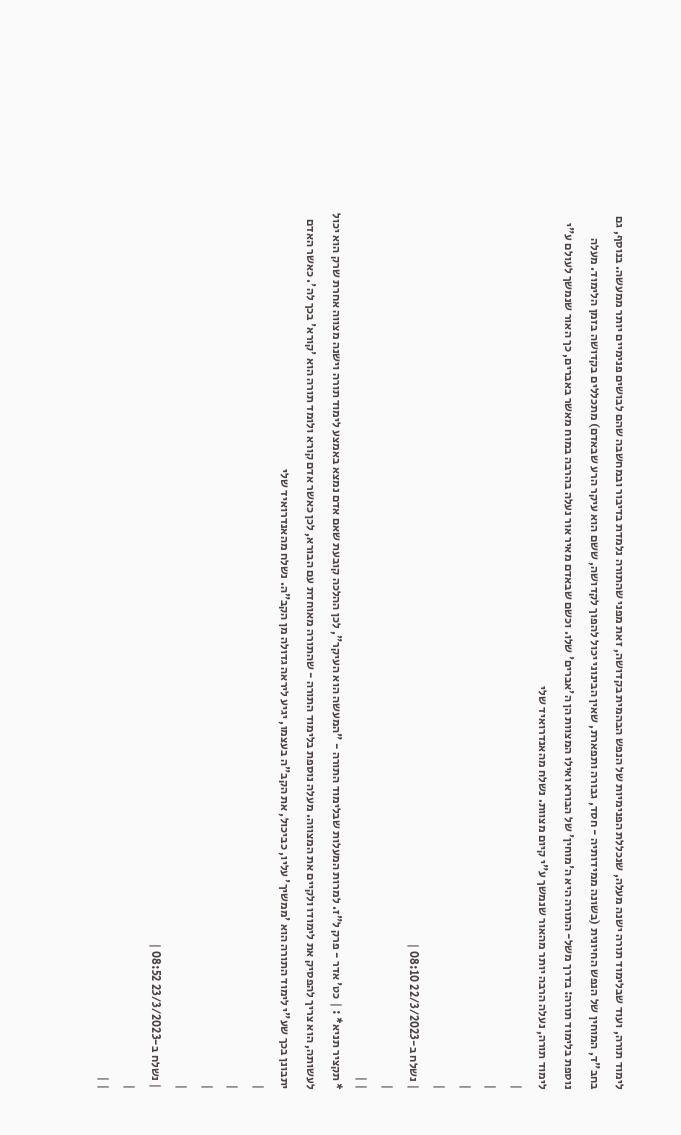לימוד תורה, ועוד שבלימוד תורה ישנה מעלה, שנכללת הפנימיות של הנפש הבהמית בקדושה, זאת מפני שהתורה נלמדת בדיבור ובמחשבה שהם לבושים פנימיים יותר ממעשה. בנוסף, גם בחב"ד, המוחין של הנפש החיונית (בשונה ממידותיה - חסד, גבורה ותפארת, שאין הבינוני יכול להפוך לקדושה, ששם הוא עיקר הרע שבאדם) מתכללים בקדושה בזמן הלימוד. מעלה נוספת בלימוד תורה: בדרך משל- התורה היא ה'מוחין' של הבורא ואילו המצוות הן ה'אברים' שלו. וכשם שבאדם מאיר אור נעלה בהרבה במוח מאשר באברים, כך האור שנמשך לעולם ע"י לימוד תורה, נעלה הרבה יותר מהאור שנמשך ע"י קיום מצוות. נשלח מהאנדרואיד שלי
|
|
|
|
| נשלח ב-22/3/2023 08:10 |
|
| |
* תקציר תניא* : | כט' אדר - פרק ל"ז. למרות המעלות שבלימוד התורה - "המעשה הוא העיקר", לכן ההלכה קובעת שאם אדם נמצא באמצע לימוד תורה וישנה מצווה אחרת שרק הוא יכול לעשותה, הוא צריך להפסיק את לימודו ולקיים את המצווה. מעלה נוספת בלימוד התורה - שהתורה מאוחדת עם הבורא, לכן כאשר אדם קורא ולומד תורה הוא 'קורא' בכך לה'. כאשר האדם יתבונן בכך שע"י לימוד התורה הוא 'ממשיך' עליו, כביכול, את הקב"ה בעצמו, יגיע ליראה גדולה מן הקב"ה. נשלח מהאנדרואיד שלי
|
|
|
|
| נשלח ב-23/3/2023 08:52 |
|
| |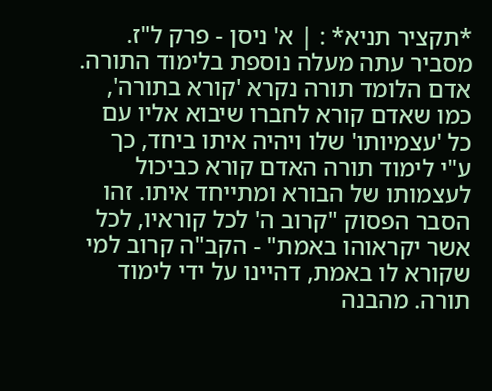*תקציר תניא* : | א' ניסן - פרק ל"ז. מסביר עתה מעלה נוספת בלימוד התורה. אדם הלומד תורה נקרא 'קורא בתורה', כמו שאדם קורא לחברו שיבוא אליו עם כל 'עצמיותו' שלו ויהיה איתו ביחד, כך ע"י לימוד תורה האדם קורא כביכול לעצמותו של הבורא ומתייחד איתו. זהו הסבר הפסוק "קרוב ה' לכל קוראיו, לכל אשר יקראוהו באמת" - הקב"ה קרוב למי שקורא לו באמת, דהיינו על ידי לימוד תורה. מהבנה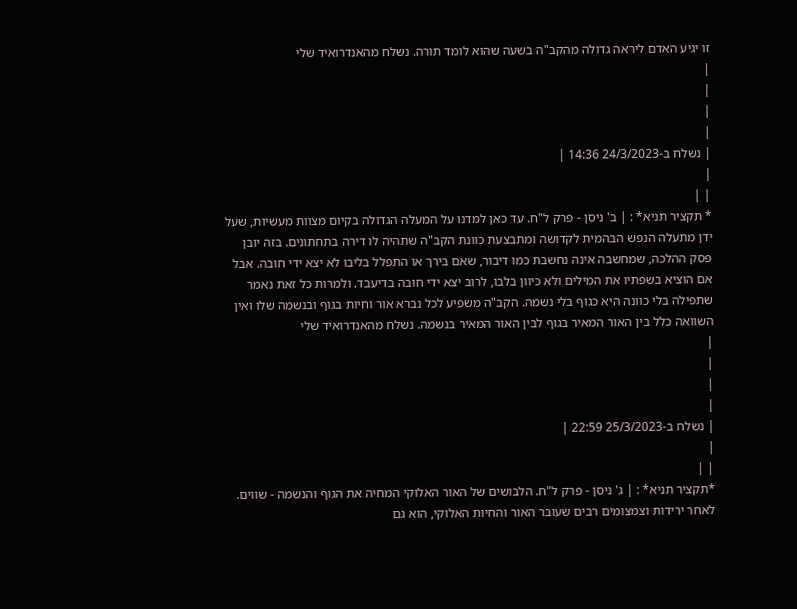זו יגיע האדם ליראה גדולה מהקב"ה בשעה שהוא לומד תורה. נשלח מהאנדרואיד שלי
|
|
|
|
| נשלח ב-24/3/2023 14:36 |
|
| |
* תקציר תניא* : | ב' ניסן - פרק ל"ח. עד כאן למדנו על המעלה הגדולה בקיום מצוות מעשיות, שעל ידן מתעלה הנפש הבהמית לקדושה ומתבצעת כוונת הקב"ה שתהיה לו דירה בתחתונים. בזה יובן פסק ההלכה, שמחשבה אינה נחשבת כמו דיבור, שאם בירך או התפלל בליבו לא יצא ידי חובה. אבל אם הוציא בשפתיו את המילים ולא כיוון בלבו, לרוב יצא ידי חובה בדיעבד. ולמרות כל זאת נאמר שתפילה בלי כוונה היא כגוף בלי נשמה. הקב"ה משפיע לכל נברא אור וחיות בגוף ובנשמה שלו ואין השוואה כלל בין האור המאיר בגוף לבין האור המאיר בנשמה. נשלח מהאנדרואיד שלי
|
|
|
|
| נשלח ב-25/3/2023 22:59 |
|
| |
*תקציר תניא* : | ג' ניסן - פרק ל"ח. הלבושים של האור האלוקי המחיה את הגוף והנשמה - שווים. לאחר ירידות וצמצומים רבים שעובר האור והחיות האלוקי, הוא גם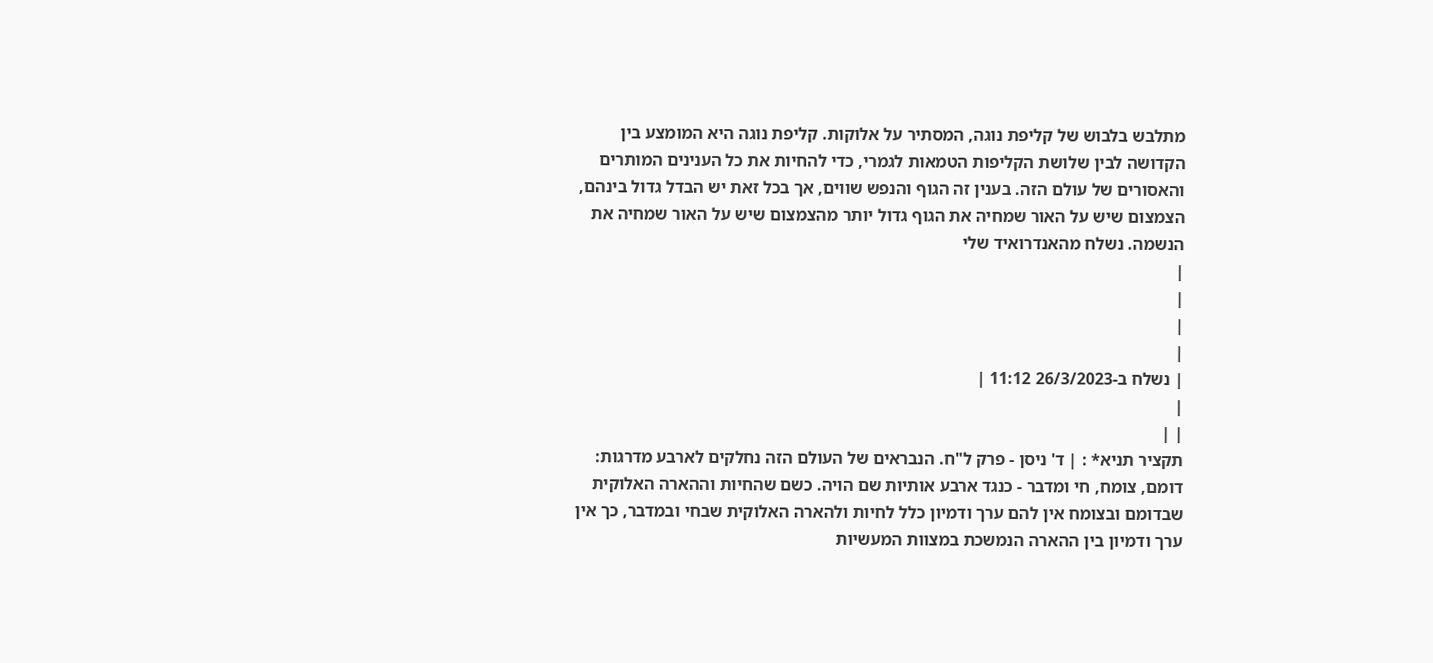מתלבש בלבוש של קליפת נוגה, המסתיר על אלוקות. קליפת נוגה היא המומצע בין הקדושה לבין שלושת הקליפות הטמאות לגמרי, כדי להחיות את כל הענינים המותרים והאסורים של עולם הזה. בענין זה הגוף והנפש שווים, אך בכל זאת יש הבדל גדול בינהם, הצמצום שיש על האור שמחיה את הגוף גדול יותר מהצמצום שיש על האור שמחיה את הנשמה. נשלח מהאנדרואיד שלי
|
|
|
|
| נשלח ב-26/3/2023 11:12 |
|
| |
תקציר תניא* : | ד' ניסן - פרק ל"ח. הנבראים של העולם הזה נחלקים לארבע מדרגות: דומם, צומח, חי ומדבר - כנגד ארבע אותיות שם הויה. כשם שהחיות וההארה האלוקית שבדומם ובצומח אין להם ערך ודמיון כלל לחיות ולהארה האלוקית שבחי ובמדבר, כך אין ערך ודמיון בין ההארה הנמשכת במצוות המעשיות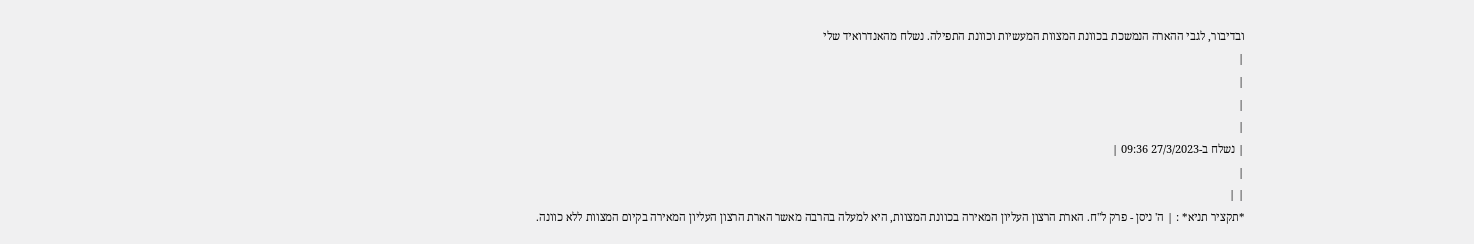ובדיבור, לגבי ההארה הנמשכת בכוונת המצוות המעשיות וכוונת התפילה. נשלח מהאנדרואיד שלי
|
|
|
|
| נשלח ב-27/3/2023 09:36 |
|
| |
*תקציר תניא* : | ה' ניסן - פרק ל"ח. הארת הרצון העליון המאירה בכוונת המצוות, היא למעלה בהרבה מאשר הארת הרצון העליון המאירה בקיום המצוות ללא כוונה.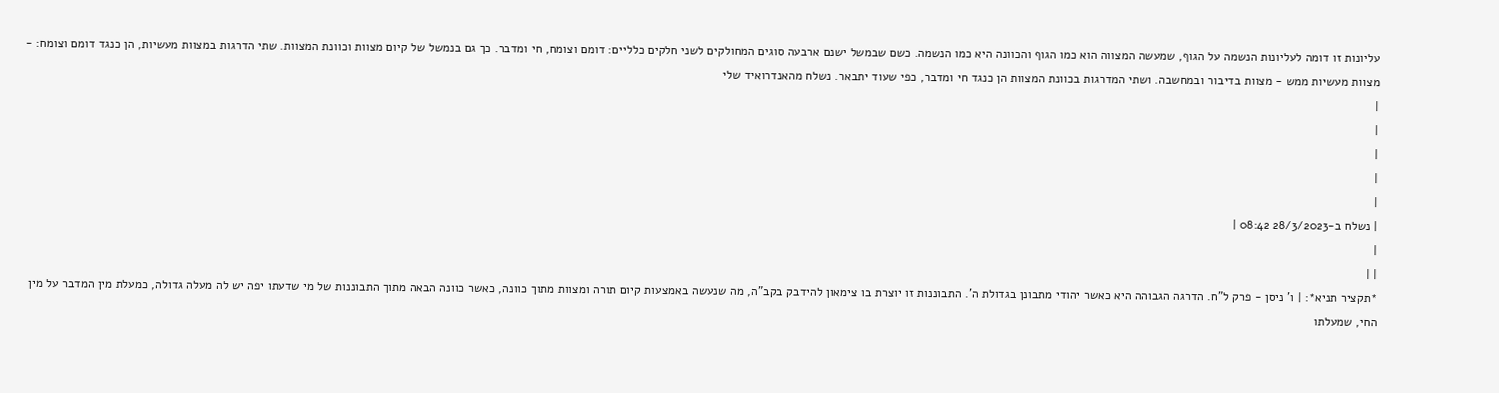עליונות זו דומה לעליונות הנשמה על הגוף, שמעשה המצווה הוא כמו הגוף והכוונה היא כמו הנשמה. כשם שבמשל ישנם ארבעה סוגים המחולקים לשני חלקים כלליים: דומם וצומח, חי ומדבר. כך גם בנמשל של קיום מצוות וכוונת המצוות. שתי הדרגות במצוות מעשיות, הן כנגד דומם וצומח: - מצוות מעשיות ממש - מצוות בדיבור ובמחשבה. ושתי המדרגות בכוונת המצוות הן כנגד חי ומדבר, כפי שעוד יתבאר. נשלח מהאנדרואיד שלי
|
|
|
|
|
| נשלח ב-28/3/2023 08:42 |
|
| |
*תקציר תניא*: | ו' ניסן - פרק ל"ח. הדרגה הגבוהה היא כאשר יהודי מתבונן בגדולת ה'. התבוננות זו יוצרת בו צימאון להידבק בקב"ה, מה שנעשה באמצעות קיום תורה ומצוות מתוך כוונה, כאשר כוונה הבאה מתוך התבוננות של מי שדעתו יפה יש לה מעלה גדולה, כמעלת מין המדבר על מין החי, שמעלתו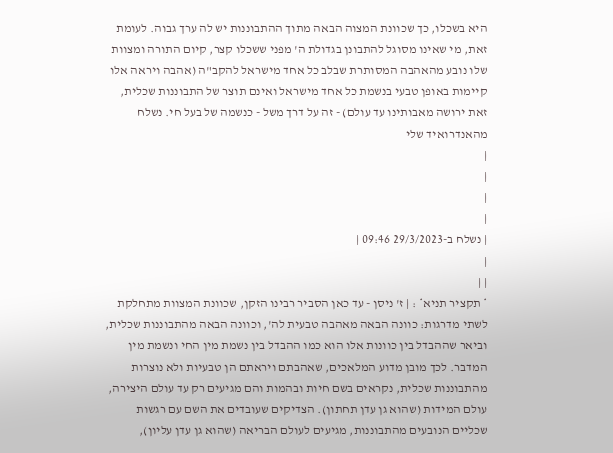היא בשכלו, כך שכוונת המצוה הבאה מתוך ההתבוננות יש לה ערך גבוה. לעומת זאת, מי שאינו מסוגל להתבונן בגדולת ה' מפני ששכלו קצר, קיום התורה ומצוות שלו נובע מהאהבה המסותרת שבלב כל אחד מישראל להקב"ה (אהבה ויראה אלו קיימות באופן טבעי בנשמת כל אחד מישראל ואינם תוצר של התבוננות שכלית, זאת ירושה מאבותינו עד עולם) - זה על דרך משל - כנשמה של בעל חי. נשלח מהאנדרואיד שלי
|
|
|
|
| נשלח ב-29/3/2023 09:46 |
|
| |
* תקציר תניא* : | ז' ניסן - עד כאן הסביר רבינו הזקן, שכוונת המצוות מתחלקת לשתי מדרגות: כוונה הבאה מאהבה טבעית לה', וכוונה הבאה מהתבוננות שכלית, וביאר שההבדל בין כוונות אלו הוא כמו ההבדל בין נשמת מין החי ונשמת מין המדבר. לכך מובן מדוע המלאכים, שאהבתם ויראתם הן טבעיות ולא נוצרות מהתבוננות שכלית, נקראים בשם חיות ובהמות והם מגיעים רק עד עולם היצירה, עולם המידות (שהוא גן עדן תחתון). הצדיקים שעובדים את השם עם רגשות שכליים הנובעים מהתבוננות, מגיעים לעולם הבריאה (שהוא גן עדן עליון),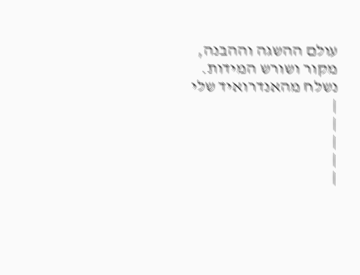עולם ההשגה וההבנה, מקור ושורש המידות. נשלח מהאנדרואיד שלי
|
|
|
|
|